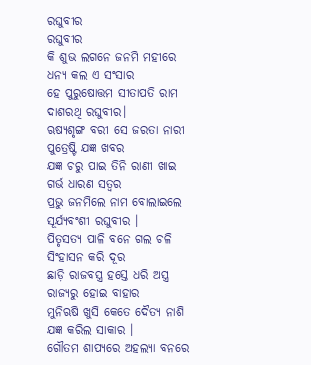ରଘୁବୀର
ରଘୁବୀର
କି ଶୁଭ ଲଗନେ ଜନମି ମହୀରେ
ଧନ୍ୟ କଲ ଏ ସଂସାର
ହେ ପୁରୁଷୋତ୍ତମ ସୀତାପତି ରାମ
ଦାଶରଥି ରଘୁବୀର।
ଋଷ୍ୟଶୃଙ୍ଗ ବରୀ ସେ ଜରତା ନାରୀ
ପୁତ୍ରେଷ୍ଟି ଯଜ୍ଞ ଖବର
ଯଜ୍ଞ ଚରୁ ପାଇ ତିନି ରାଣୀ ଖାଇ
ଗର୍ଭ ଧାରଣ ସତ୍ୱର
ପ୍ରଭୁ ଜନମିଲେ ନାମ ବୋଲାଇଲେ
ସୂର୍ଯ୍ୟବଂଶୀ ରଘୁବୀର ।
ପିତୃସତ୍ୟ ପାଳି ବନେ ଗଲ ଚଳି
ସିଂହାସନ କରି ଦୂର
ଛାଡ଼ି ରାଜବସ୍ତ୍ର ହସ୍ତେ ଧରି ଅସ୍ତ୍ର
ରାଜ୍ୟରୁ ହୋଇ ବାହାର
ମୁନିଋଷି ଖୁସି କେତେ ଦୈତ୍ୟ ନାଶି
ଯଜ୍ଞ କରିଲ ସାକାର ।
ଗୌତମ ଶାପ୍ୟରେ ଅହଲ୍ୟା ବନରେ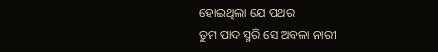ହୋଇଥିଲା ଯେ ପଥର
ତୁମ ପାଦ ସ୍ମରି ସେ ଅବଳା ନାରୀ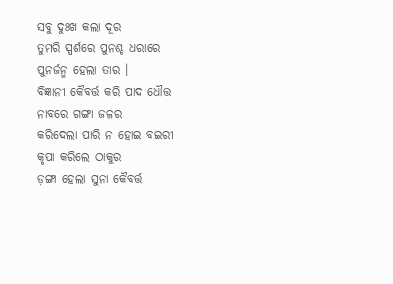ସବୁ ଦୁଃଖ କଲା ଦୂର
ତୁମରି ସ୍ପର୍ଶରେ ପୁନଶ୍ଚ ଧରାରେ
ପୁନର୍ଜନ୍ମ ହେଲା ତାର ।
ବିଜ୍ଞାନୀ କୈବର୍ତ୍ତ କରି ପାଦ ଧୌତ୍ତ
ନାବରେ ଗଙ୍ଗା ଜଳର
କରିଦେଲା ପାରି ନ ହୋଇ ବଇରୀ
କୃପା କରିଲେ ଠାକୁର
ଡ଼ଙ୍ଗା ହେଲା ସୁନା କୈବର୍ତ୍ତ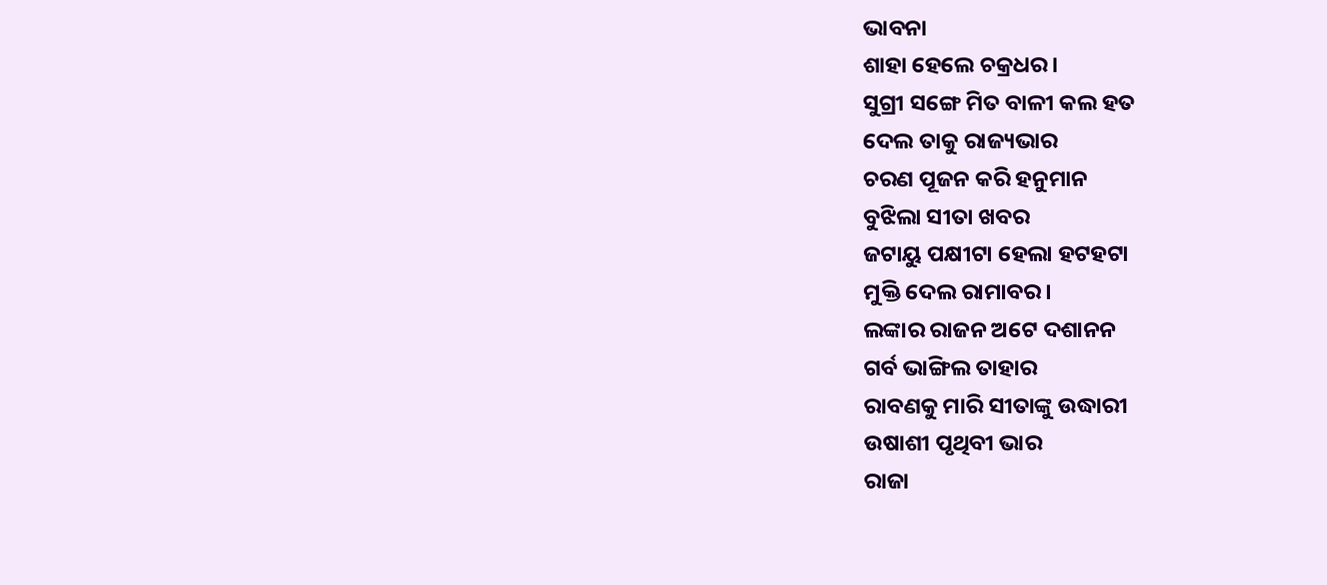ଭାବନା
ଶାହା ହେଲେ ଚକ୍ରଧର ।
ସୁଗ୍ରୀ ସଙ୍ଗେ ମିତ ବାଳୀ କଲ ହତ
ଦେଲ ତାକୁ ରାଜ୍ୟଭାର
ଚରଣ ପୂଜନ କରି ହନୁମାନ
ବୁଝିଲା ସୀତା ଖବର
ଜଟାୟୁ ପକ୍ଷୀଟା ହେଲା ହଟହଟା
ମୁକ୍ତି ଦେଲ ରାମାବର।
ଲଙ୍କାର ରାଜନ ଅଟେ ଦଶାନନ
ଗର୍ବ ଭାଙ୍ଗିଲ ତାହାର
ରାବଣକୁ ମାରି ସୀତାଙ୍କୁ ଉଦ୍ଧାରୀ
ଉଷାଶୀ ପୃଥିବୀ ଭାର
ରାଜା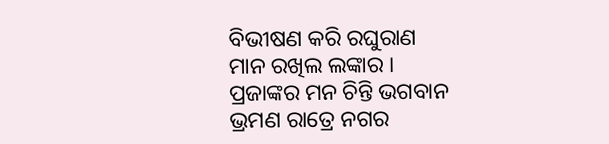ବିଭୀଷଣ କରି ରଘୁରାଣ
ମାନ ରଖିଲ ଲଙ୍କାର ।
ପ୍ରଜାଙ୍କର ମନ ଚିନ୍ତି ଭଗବାନ
ଭ୍ରମଣ ରାତ୍ରେ ନଗର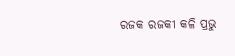ରଜକ ରଜକୀ କଳି ପ୍ରଭୁ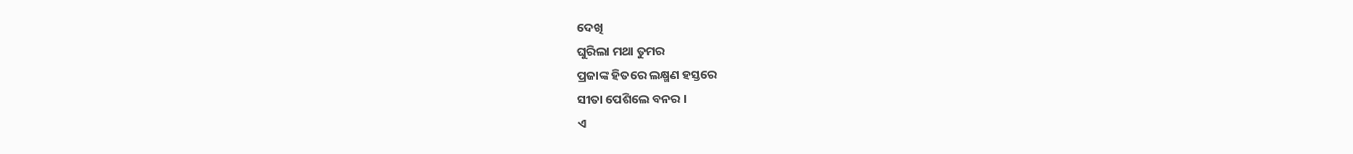ଦେଖି
ଘୁରିଲା ମଥା ତୁମର
ପ୍ରଜାଙ୍କ ହିତରେ ଲକ୍ଷ୍ମଣ ହସ୍ତରେ
ସୀତା ପେଶିଲେ ବନର ।
ଏ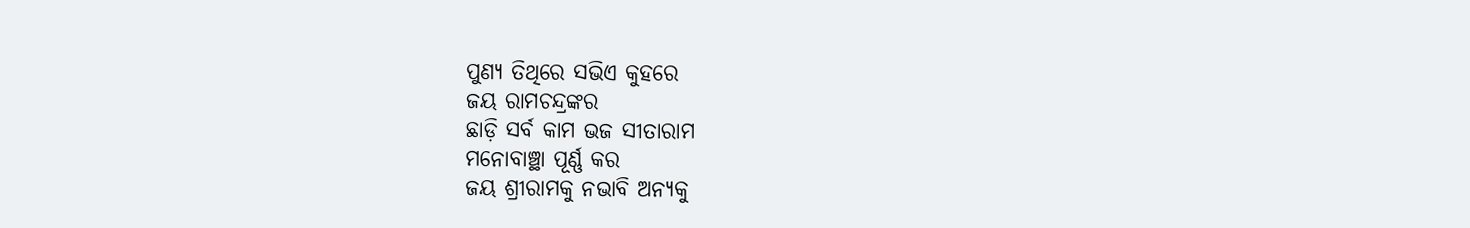ପୁଣ୍ୟ ତିଥିରେ ସଭିଏ କୁହରେ
ଜୟ ରାମଚନ୍ଦ୍ରଙ୍କର
ଛାଡ଼ି ସର୍ବ କାମ ଭଜ ସୀତାରାମ
ମନୋବାଞ୍ଛା ପୂର୍ଣ୍ଣ କର
ଜୟ ଶ୍ରୀରାମକୁ ନଭାବି ଅନ୍ୟକୁ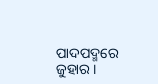ପାଦପଦ୍ମରେ ଜୁହାର ।